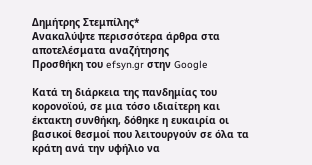Δημήτρης Στεμπίλης*
Ανακαλύψτε περισσότερα άρθρα στα αποτελέσματα αναζήτησης
Προσθήκη του efsyn.gr στην Google

Κατά τη διάρκεια της πανδημίας του κορονοϊού, σε μια τόσο ιδιαίτερη και έκτακτη συνθήκη, δόθηκε η ευκαιρία οι βασικοί θεσμοί που λειτουργούν σε όλα τα κράτη ανά την υφήλιο να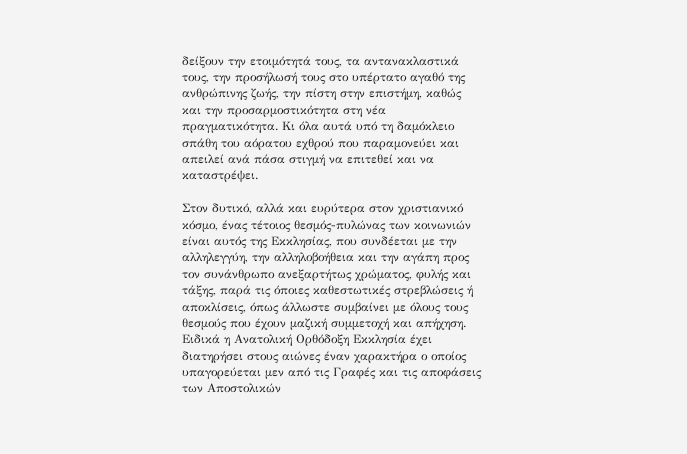δείξουν την ετοιμότητά τους, τα αντανακλαστικά τους, την προσήλωσή τους στο υπέρτατο αγαθό της ανθρώπινης ζωής, την πίστη στην επιστήμη, καθώς και την προσαρμοστικότητα στη νέα πραγματικότητα. Κι όλα αυτά υπό τη δαμόκλειο σπάθη του αόρατου εχθρού που παραμονεύει και απειλεί ανά πάσα στιγμή να επιτεθεί και να καταστρέψει.

Στον δυτικό, αλλά και ευρύτερα στον χριστιανικό κόσμο, ένας τέτοιος θεσμός-πυλώνας των κοινωνιών είναι αυτός της Εκκλησίας, που συνδέεται με την αλληλεγγύη, την αλληλοβοήθεια και την αγάπη προς τον συνάνθρωπο ανεξαρτήτως χρώματος, φυλής και τάξης, παρά τις όποιες καθεστωτικές στρεβλώσεις ή αποκλίσεις, όπως άλλωστε συμβαίνει με όλους τους θεσμούς που έχουν μαζική συμμετοχή και απήχηση. Ειδικά η Ανατολική Ορθόδοξη Εκκλησία έχει διατηρήσει στους αιώνες έναν χαρακτήρα ο οποίος υπαγορεύεται μεν από τις Γραφές και τις αποφάσεις των Αποστολικών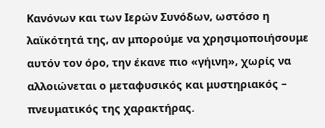Κανόνων και των Ιερών Συνόδων, ωστόσο η λαϊκότητά της, αν μπορούμε να χρησιμοποιήσουμε αυτόν τον όρο, την έκανε πιο «γήινη», χωρίς να αλλοιώνεται ο μεταφυσικός και μυστηριακός – πνευματικός της χαρακτήρας.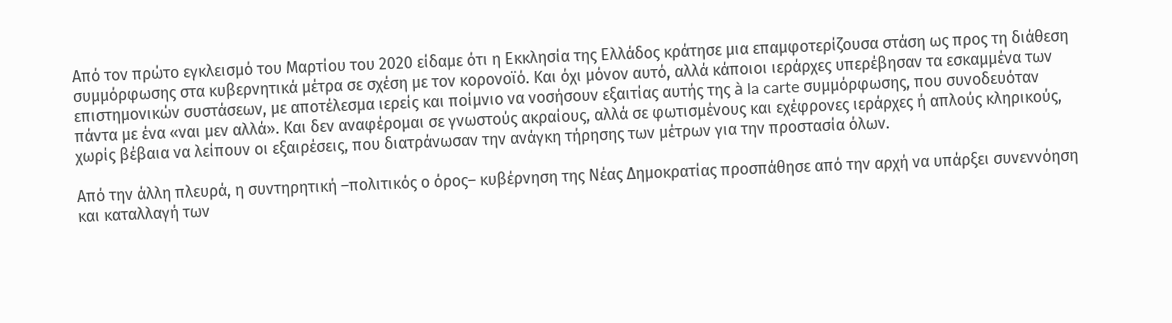Από τον πρώτο εγκλεισμό του Μαρτίου του 2020 είδαμε ότι η Εκκλησία της Ελλάδος κράτησε μια επαμφοτερίζουσα στάση ως προς τη διάθεση συμμόρφωσης στα κυβερνητικά μέτρα σε σχέση με τον κορονοϊό. Και όχι μόνον αυτό, αλλά κάποιοι ιεράρχες υπερέβησαν τα εσκαμμένα των επιστημονικών συστάσεων, με αποτέλεσμα ιερείς και ποίμνιο να νοσήσουν εξαιτίας αυτής της à la carte συμμόρφωσης, που συνοδευόταν πάντα με ένα «ναι μεν αλλά». Και δεν αναφέρομαι σε γνωστούς ακραίους, αλλά σε φωτισμένους και εχέφρονες ιεράρχες ή απλούς κληρικούς, χωρίς βέβαια να λείπουν οι εξαιρέσεις, που διατράνωσαν την ανάγκη τήρησης των μέτρων για την προστασία όλων.

Από την άλλη πλευρά, η συντηρητική –πολιτικός ο όρος– κυβέρνηση της Νέας Δημοκρατίας προσπάθησε από την αρχή να υπάρξει συνεννόηση και καταλλαγή των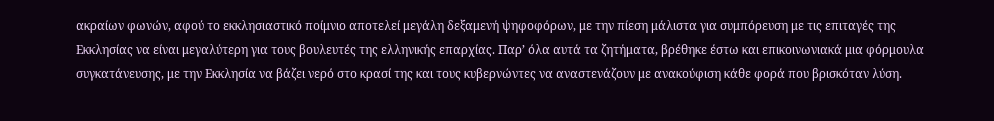ακραίων φωνών, αφού το εκκλησιαστικό ποίμνιο αποτελεί μεγάλη δεξαμενή ψηφοφόρων, με την πίεση μάλιστα για συμπόρευση με τις επιταγές της Εκκλησίας να είναι μεγαλύτερη για τους βουλευτές της ελληνικής επαρχίας. Παρ’ όλα αυτά τα ζητήματα, βρέθηκε έστω και επικοινωνιακά μια φόρμουλα συγκατάνευσης, με την Εκκλησία να βάζει νερό στο κρασί της και τους κυβερνώντες να αναστενάζουν με ανακούφιση κάθε φορά που βρισκόταν λύση.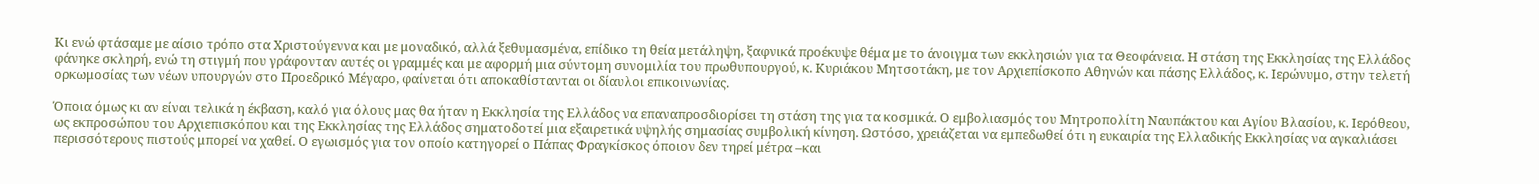Κι ενώ φτάσαμε με αίσιο τρόπο στα Χριστούγεννα και με μοναδικό, αλλά ξεθυμασμένα, επίδικο τη θεία μετάληψη, ξαφνικά προέκυψε θέμα με το άνοιγμα των εκκλησιών για τα Θεοφάνεια. Η στάση της Εκκλησίας της Ελλάδος φάνηκε σκληρή, ενώ τη στιγμή που γράφονταν αυτές οι γραμμές και με αφορμή μια σύντομη συνομιλία του πρωθυπουργού, κ. Κυριάκου Μητσοτάκη, με τον Αρχιεπίσκοπο Αθηνών και πάσης Ελλάδος, κ. Ιερώνυμο, στην τελετή ορκωμοσίας των νέων υπουργών στο Προεδρικό Μέγαρο, φαίνεται ότι αποκαθίστανται οι δίαυλοι επικοινωνίας.

Όποια όμως κι αν είναι τελικά η έκβαση, καλό για όλους μας θα ήταν η Εκκλησία της Ελλάδος να επαναπροσδιορίσει τη στάση της για τα κοσμικά. Ο εμβολιασμός του Μητροπολίτη Ναυπάκτου και Αγίου Βλασίου, κ. Ιερόθεου, ως εκπροσώπου του Αρχιεπισκόπου και της Εκκλησίας της Ελλάδος σηματοδοτεί μια εξαιρετικά υψηλής σημασίας συμβολική κίνηση. Ωστόσο, χρειάζεται να εμπεδωθεί ότι η ευκαιρία της Ελλαδικής Εκκλησίας να αγκαλιάσει περισσότερους πιστούς μπορεί να χαθεί. Ο εγωισμός για τον οποίο κατηγορεί ο Πάπας Φραγκίσκος όποιον δεν τηρεί μέτρα –και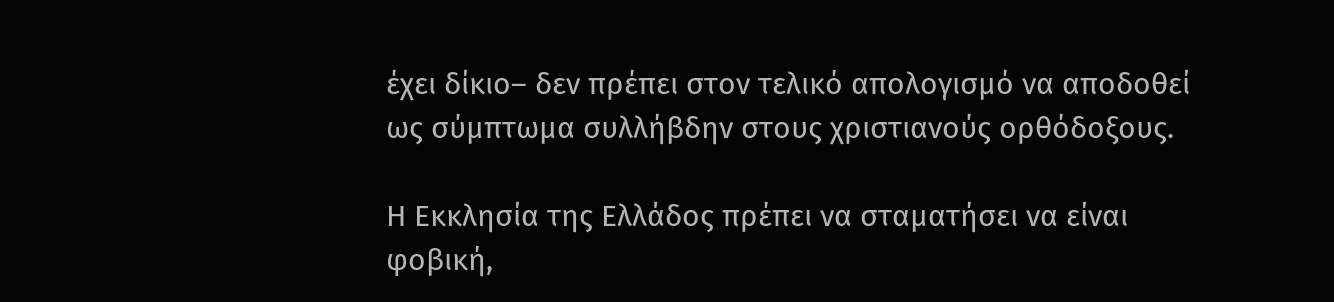έχει δίκιο– δεν πρέπει στον τελικό απολογισμό να αποδοθεί ως σύμπτωμα συλλήβδην στους χριστιανούς ορθόδοξους.

Η Εκκλησία της Ελλάδος πρέπει να σταματήσει να είναι φοβική,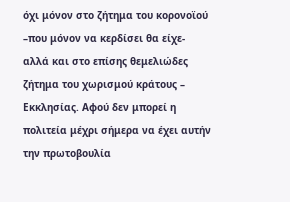όχι μόνον στο ζήτημα του κορονοϊού –που μόνον να κερδίσει θα είχε- αλλά και στο επίσης θεμελιώδες ζήτημα του χωρισμού κράτους – Εκκλησίας. Αφού δεν μπορεί η πολιτεία μέχρι σήμερα να έχει αυτήν την πρωτοβουλία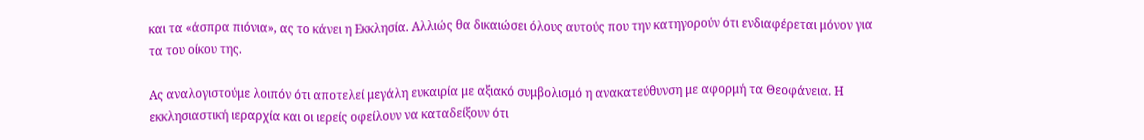και τα «άσπρα πιόνια», ας το κάνει η Εκκλησία. Αλλιώς θα δικαιώσει όλους αυτούς που την κατηγορούν ότι ενδιαφέρεται μόνον για τα του οίκου της.

Ας αναλογιστούμε λοιπόν ότι αποτελεί μεγάλη ευκαιρία με αξιακό συμβολισμό η ανακατεύθυνση με αφορμή τα Θεοφάνεια. Η εκκλησιαστική ιεραρχία και οι ιερείς οφείλουν να καταδείξουν ότι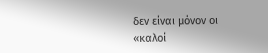δεν είναι μόνον οι «καλοί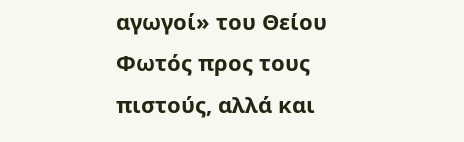αγωγοί» του Θείου Φωτός προς τους πιστούς, αλλά και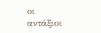οι αντάξιοι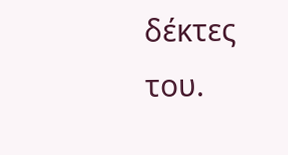δέκτες του.